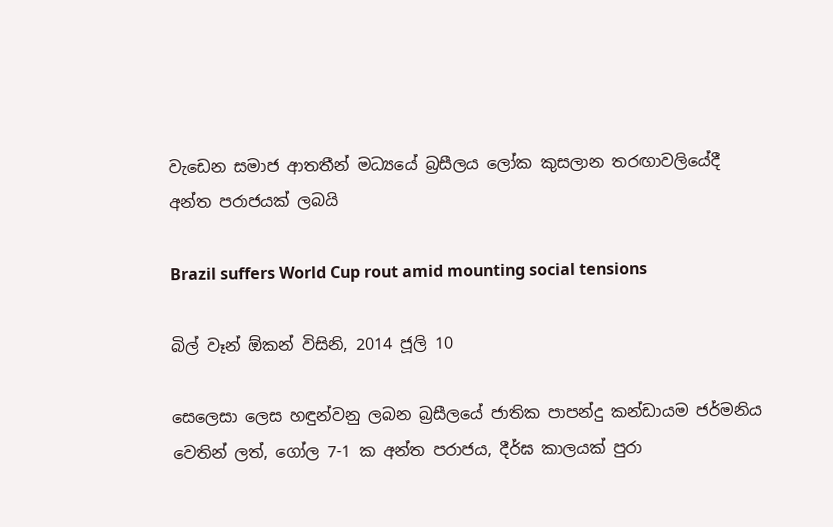වැඩෙන සමාජ ආතතීන් මධ්‍යයේ බ්‍රසීලය ලෝක කුසලාන තරඟාවලියේදී අන්ත පරාජයක් ලබයි

Brazil suffers World Cup rout amid mounting social tensions

බිල් වෑන් ඕකන් විසිනි, 2014 ජූලි 10

සෙලෙසා ලෙස හඳුන්වනු ලබන බ්‍රසීලයේ ජාතික පාපන්දු කන්ඩායම ජර්මනිය වෙතින් ලත්, ගෝල 7-1 ක අන්ත පරාජය, දීර්ඝ කාලයක් පුරා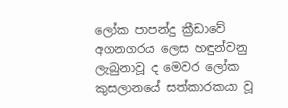ලෝක පාපන්දු ක්‍රීඩාවේ අගනගරය ලෙස හඳුන්වනු ලැබුනාවූ ද මෙවර ලෝක කුසලානයේ සත්කාරකයා වූ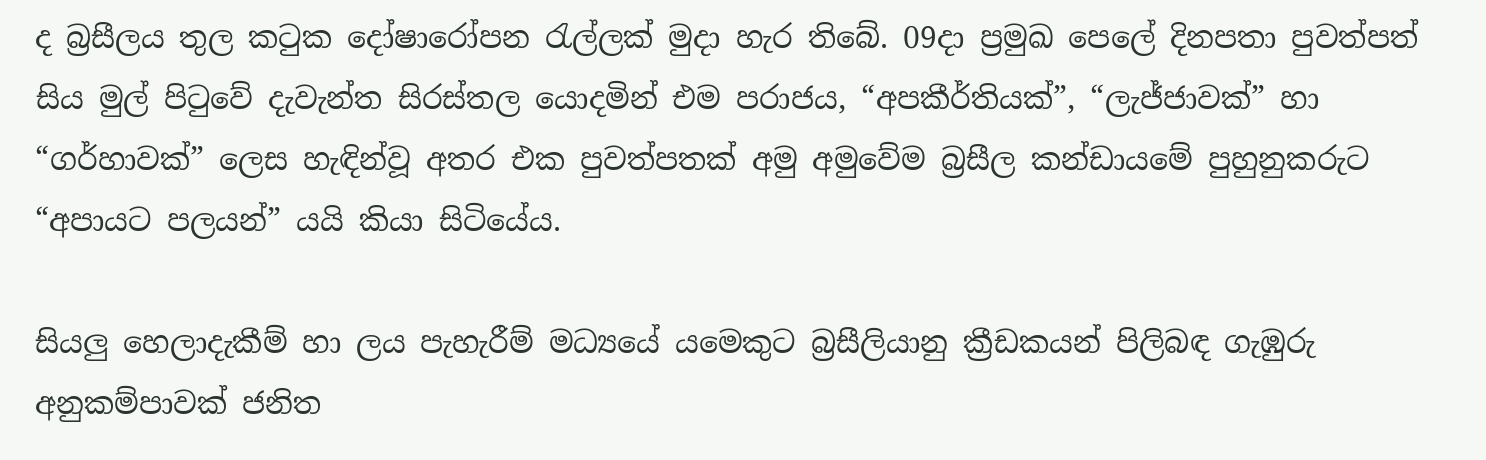ද බ්‍රසීලය තුල කටුක දෝෂාරෝපන රැල්ලක් මුදා හැර තිබේ. 09දා ප්‍රමුඛ පෙලේ දිනපතා පුවත්පත් සිය මුල් පිටුවේ දැවැන්ත සිරස්තල යොදමින් එම පරාජය, “අපකීර්තියක්”, “ලැජ්ජාවක්” හා “ගර්හාවක්” ලෙස හැඳින්වූ අතර එක පුවත්පතක් අමු අමුවේම බ්‍රසීල කන්ඩායමේ පුහුනුකරුට “අපායට පලයන්” යයි කියා සිටියේය.

සියලු හෙලාදැකීම් හා ලය පැහැරීම් මධ්‍යයේ යමෙකුට බ්‍රසීලියානු ක්‍රීඩකයන් පිලිබඳ ගැඹුරු අනුකම්පාවක් ජනිත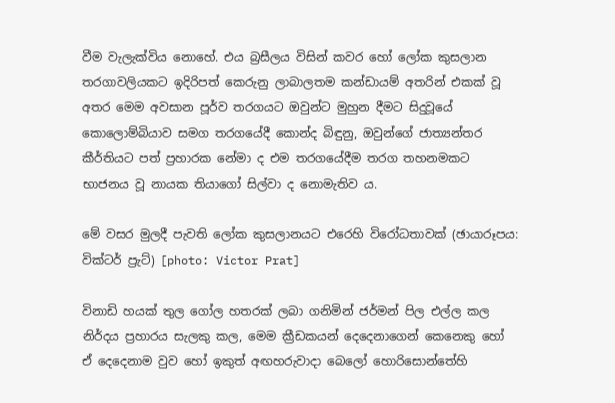වීම වැලැක්විය නොහේ. එය බ්‍රසීලය විසින් කවර හෝ ලෝක කුසලාන තරගාවලියකට ඉදිරිපත් කෙරුනු ලාබාලතම කන්ඩායම් අතරින් එකක් වූ අතර මෙම අවසාන පූර්ව තරගයට ඔවුන්ට මුහුන දීමට සිදුවූයේ කොලොම්බියාව සමග තරගයේදී කොන්ද බිඳුනු, ඔවුන්ගේ ජාත්‍යන්තර කීර්තියට පත් ප්‍රහාරක නේමා ද එම තරගයේදීම තරග තහනමකට භාජනය වූ නායක තියාගෝ සිල්වා ද නොමැතිව ය.

මේ වසර මුලදී පැවති ලෝක කුසලානයට එරෙහි විරෝධතාවක් (ඡායාරූපය: වික්ටර් ප්‍රැට්) [photo: Victor Prat]

විනාඩි හයක් තුල ගෝල හතරක් ලබා ගනිමින් ජර්මන් පිල එල්ල කල නිර්දය ප්‍රහාරය සැලකු කල, මෙම ක්‍රීඩකයන් දෙදෙනාගෙන් කෙනෙකු හෝ ඒ දෙදෙනාම වුව හෝ ඉකුත් අඟහරුවාදා බෙලෝ හොරිසොන්තේහි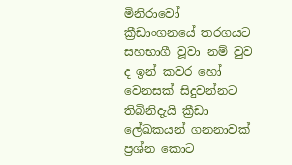මිනිරාවෝ ක්‍රීඩාංගනයේ තරගයට සහභාගී වූවා නම් වුව ද ඉන් කවර හෝ වෙනසක් සිදුවන්නට තිබිනිදැයි ක්‍රීඩා ලේඛකයන් ගනනාවක් ප්‍රශ්න කොට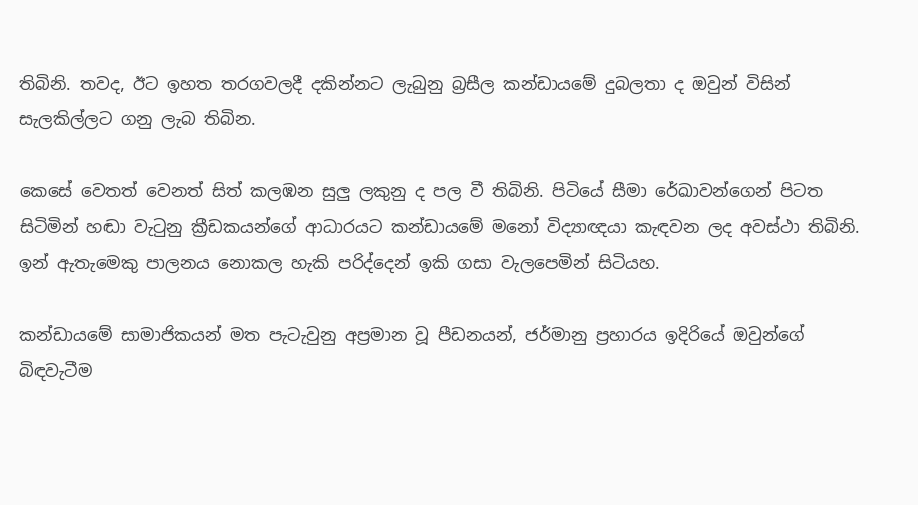තිබිනි. තවද, ඊට ඉහත තරගවලදී දකින්නට ලැබුනු බ්‍රසීල කන්ඩායමේ දුබලතා ද ඔවුන් විසින් සැලකිල්ලට ගනු ලැබ තිබින.

කෙසේ වෙතත් වෙනත් සිත් කලඹන සුලු ලකුනු ද පල වී තිබිනි. පිටියේ සීමා රේඛාවන්ගෙන් පිටත සිටිමින් හඬා වැටුනු ක්‍රීඩකයන්ගේ ආධාරයට කන්ඩායමේ මනෝ විද්‍යාඥයා කැඳවන ලද අවස්ථා තිබිනි. ඉන් ඇතැමෙකු පාලනය නොකල හැකි පරිද්දෙන් ඉකි ගසා වැලපෙමින් සිටියහ.

කන්ඩායමේ සාමාජිකයන් මත පැටැවුනු අප්‍රමාන වූ පීඩනයන්, ජර්මානු ප්‍රහාරය ඉදිරියේ ඔවුන්ගේ බිඳවැටීම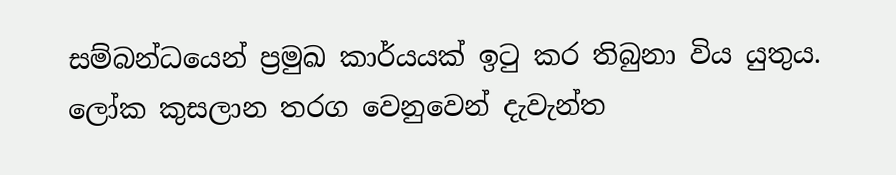සම්බන්ධයෙන් ප්‍රමුඛ කාර්යයක් ඉටු කර තිබුනා විය යුතුය. ලෝක කුසලාන තරග වෙනුවෙන් දැවැන්ත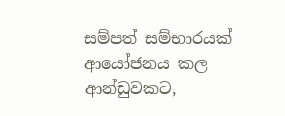සම්පත් සම්භාරයක් ආයෝජනය කල ආන්ඩුවකට,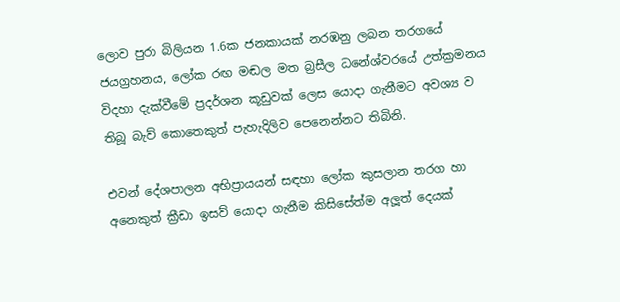ලොව පුරා බිලියන 1.6ක ජනකායක් නරඹනු ලබන තරගයේ ජයග්‍රහනය, ලෝක රඟ මඬල මත බ්‍රසීල ධනේශ්වරයේ උත්ක්‍රමනය විදහා දැක්වීමේ ප්‍රදර්ශන කූඩුවක් ලෙස යොදා ගැනීමට අවශ්‍ය ව තිබූ බැව් කොතෙකුත් පැහැදිලිව පෙනෙන්නට තිබිනි.

එවන් දේශපාලන අභිප්‍රායයන් සඳහා ලෝක කුසලාන තරග හා අනෙකුත් ක්‍රීඩා ඉසව් යොදා ගැනීම කිසිසේත්ම අලූත් දෙයක්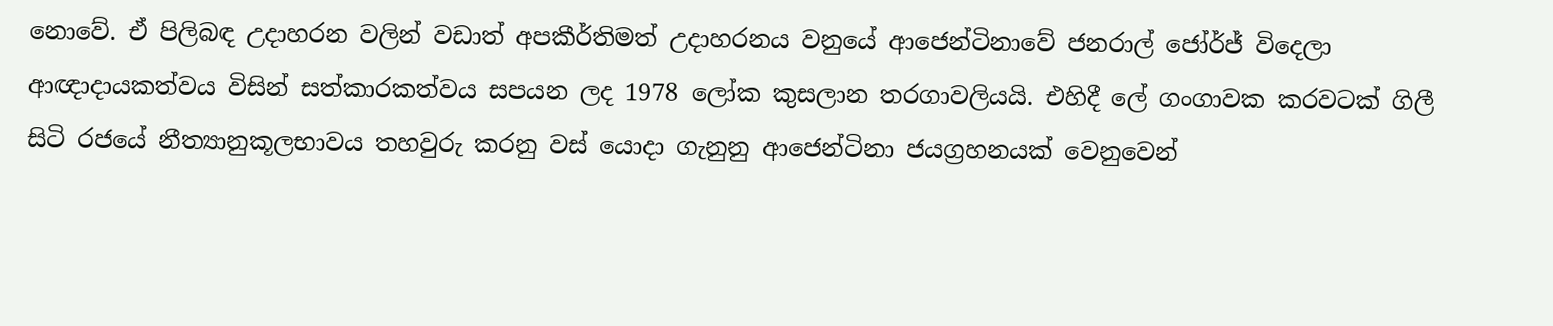නොවේ. ඒ පිලිබඳ උදාහරන වලින් වඩාත් අපකීර්තිමත් උදාහරනය වනුයේ ආජෙන්ටිනාවේ ජනරාල් ජෝර්ජ් විදෙලා ආඥාදායකත්වය විසින් සත්කාරකත්වය සපයන ලද 1978 ලෝක කුසලාන තරගාවලියයි. එහිදී ලේ ගංගාවක කරවටක් ගිලී සිටි රජයේ නීත්‍යානුකූලභාවය තහවුරු කරනු වස් යොදා ගැනුනු ආජෙන්ටිනා ජයග්‍රහනයක් වෙනුවෙන්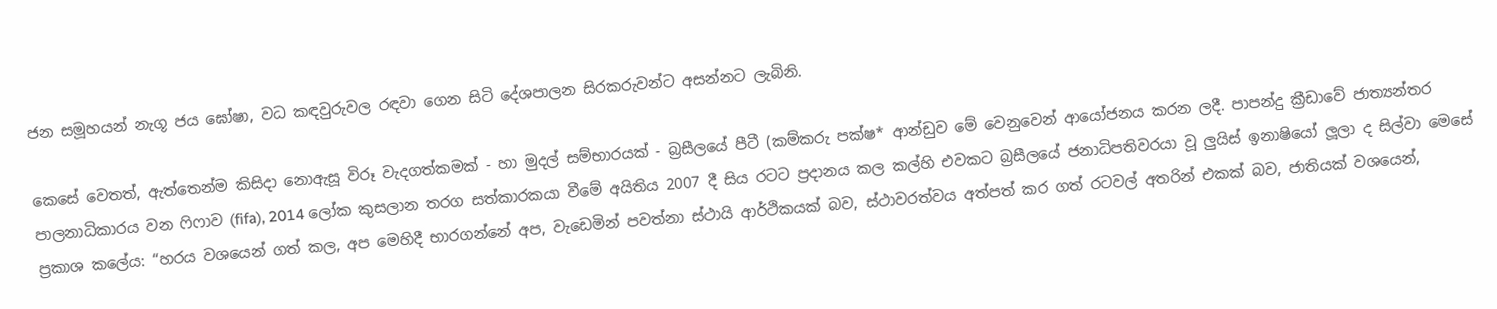ජන සමූහයන් නැගූ ජය ඝෝෂා, වධ කඳවුරුවල රඳවා ගෙන සිටි දේශපාලන සිරකරුවන්ට අසන්නට ලැබිනි.

කෙසේ වෙතත්, ඇත්තෙන්ම කිසිදා නොඇසූ විරූ වැදගත්කමක් - හා මුදල් සම්භාරයක් - බ්‍රසීලයේ පීටී (කම්කරු පක්ෂ* ආන්ඩුව මේ වෙනුවෙන් ආයෝජනය කරන ලදී. පාපන්දු ක්‍රීඩාවේ ජාත්‍යන්තර පාලනාධිකාරය වන ෆිෆාව (fifa), 2014 ලෝක කුසලාන තරග සත්කාරකයා වීමේ අයිතිය 2007 දී සිය රටට ප්‍රදානය කල කල්හි එවකට බ්‍රසීලයේ ජනාධිපතිවරයා වූ ලුයිස් ඉනාෂියෝ ලූලා ද සිල්වා මෙසේ ප්‍රකාශ කලේය: “හරය වශයෙන් ගත් කල, අප මෙහිදී භාරගන්නේ අප, වැඩෙමින් පවත්නා ස්ථායි ආර්ථිකයක් බව, ස්ථාවරත්වය අත්පත් කර ගත් රටවල් අතරින් එකක් බව, ජාතියක් වශයෙන්,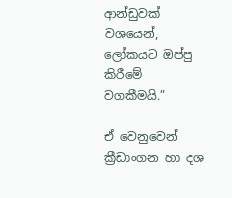ආන්ඩුවක් වශයෙන්, ලෝකයට ඔප්පු කිරීමේ වගකීමයි.”

ඒ වෙනුවෙන් ක්‍රීඩාංගන හා දශ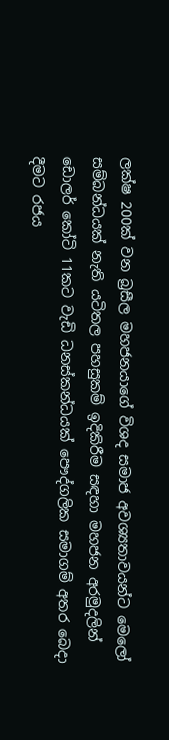ලක්ෂ 200ක් වන බ්‍රසීල මහජනයාගේ විශද සමාජ අවශ්‍යතාවයන්ට මෙලෝ සම්බන්ධයක් නැති යටිතල පහසුකම් ඉදිකිරීම සඳහා මහජන අරමුදලින් ඩොලර් කෝටි 11කට වැඩි ධනස්කන්ධයක් පෞද්ගලික සමාගම් අතර බෙදා දීමට රජය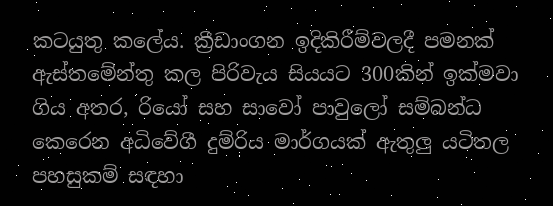කටයුතු කලේය. ක්‍රීඩාංගන ඉදිකිරීම්වලදී පමනක් ඇස්තමේන්තු කල පිරිවැය සියයට 300කින් ඉක්මවා ගිය අතර, රියෝ සහ සාවෝ පාවුලෝ සම්බන්ධ කෙරෙන අධිවේගී දුම්රිය මාර්ගයක් ඇතුලු යටිතල පහසුකම් සඳහා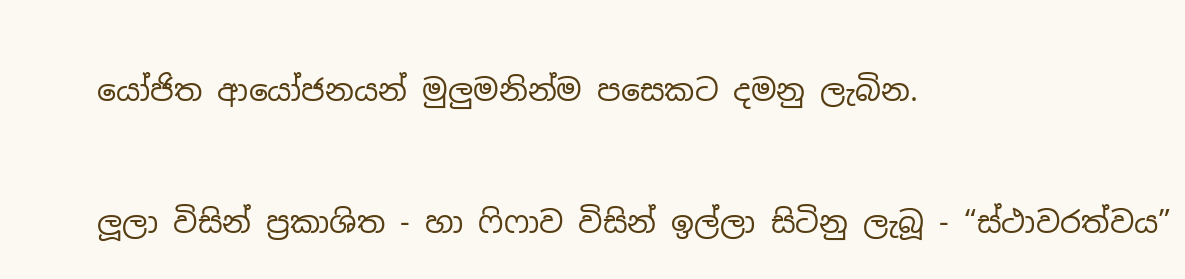යෝජිත ආයෝජනයන් මුලුමනින්ම පසෙකට දමනු ලැබින.

ලූලා විසින් ප්‍රකාශිත - හා ෆිෆාව විසින් ඉල්ලා සිටිනු ලැබූ - “ස්ථාවරත්වය”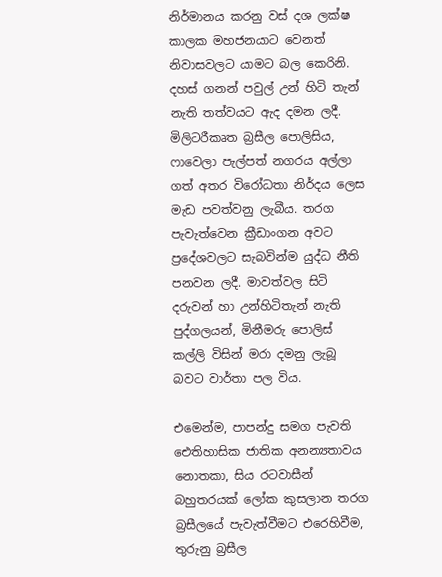නිර්මානය කරනු වස් දශ ලක්ෂ කාලක මහජනයාට වෙනත් නිවාසවලට යාමට බල කෙරිනි. දහස් ගනන් පවුල් උන් හිටි තැන් නැති තත්වයට ඇද දමන ලදී. මිලිටරීකෘත බ්‍රසීල පොලිසිය, ෆාවෙලා පැල්පත් නගරය අල්ලා ගත් අතර විරෝධතා නිර්දය ලෙස මැඩ පවත්වනු ලැබීය. තරග පැවැත්වෙන ක්‍රීඩාංගන අවට ප්‍රදේශවලට සැබවින්ම යුද්ධ නීති පනවන ලදී. මාවත්වල සිටි දරුවන් හා උන්හිටිතැන් නැති පුද්ගලයන්, මිනීමරු පොලිස් කල්ලි විසින් මරා දමනු ලැබූ බවට වාර්තා පල විය.

එමෙන්ම, පාපන්දු සමග පැවති ඓතිහාසික ජාතික අනන්‍යතාවය නොතකා, සිය රටවාසීන් බහුතරයක් ලෝක කුසලාන තරග බ්‍රසීලයේ පැවැත්වීමට එරෙහිවීම, තුරුනු බ්‍රසීල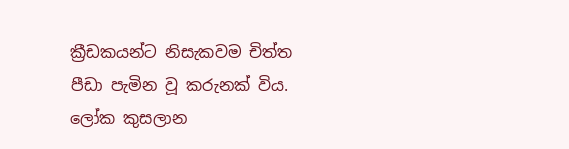ක්‍රීඩකයන්ට නිසැකවම චිත්ත පීඩා පැමින වූ කරුනක් විය. ලෝක කුසලාන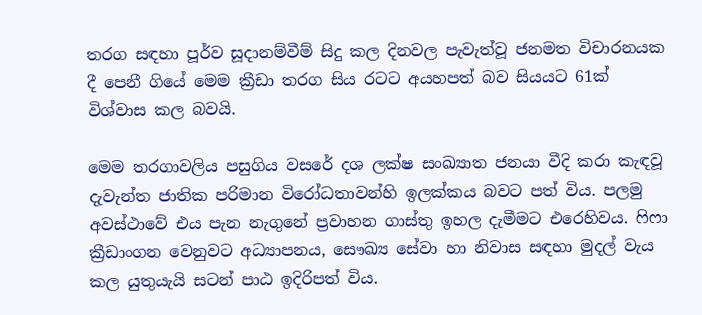තරග සඳහා පූර්ව සූදානම්වීම් සිදු කල දිනවල පැවැත්වූ ජනමත විචාරනයක දී පෙනී ගියේ මෙම ක්‍රීඩා තරග සිය රටට අයහපත් බව සියයට 61ක් විශ්වාස කල බවයි.

මෙම තරගාවලිය පසුගිය වසරේ දශ ලක්ෂ සංඛ්‍යාත ජනයා වීදි කරා කැඳවූ දැවැන්ත ජාතික පරිමාන විරෝධතාවන්හි ඉලක්කය බවට පත් විය. පලමු අවස්ථාවේ එය පැන නැගුනේ ප්‍රවාහන ගාස්තු ඉහල දැමීමට එරෙහිවය. ෆිෆා ක්‍රීඩාංගන වෙනුවට අධ්‍යාපනය, සෞඛ්‍ය සේවා හා නිවාස සඳහා මුදල් වැය කල යුතුයැයි සටන් පාඨ ඉදිරිපත් විය.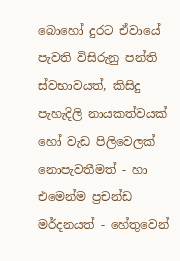බොහෝ දුරට ඒවායේ පැවති විසිරුනු පන්ති ස්වභාවයත්, කිසිදු පැහැදිලි නායකත්වයක් හෝ වැඩ පිලිවෙලක් නොපැවතීමත් - හා එමෙන්ම ප්‍රචන්ඩ මර්දනයත් - හේතුවෙන්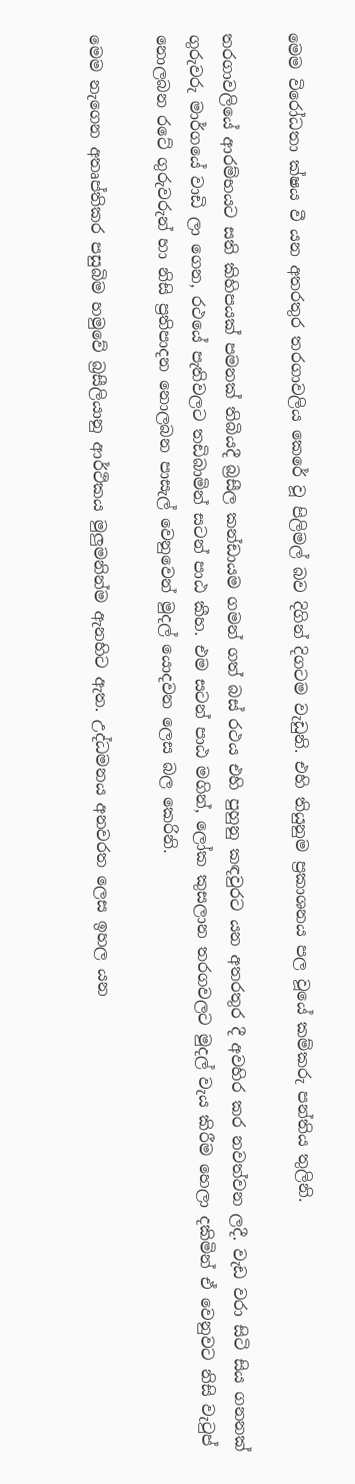මෙම විරෝධතා ක්ෂය වී යන අතරතුර තරගාවලිය කෙරේ වූ පිලිමල් බව දිගින් දිගටම වැඩුනි. එහි තියුනුම ප්‍රකාශනය පල වූයේ කම්කරු පන්තිය තුලිනි.

තරගාවලියේ ආරම්භයට සති කිහිපයක් පමනක් තිබියදී බ්‍රසීල කන්ඩායම ගමන් ගත් බස් රථය එහි පුහුනු කඳවුරට යන අතරතුර දී අවහිර කර නවත්වන ලදී. වැඩ වරා සිටි සිය ගනනක් ගුරුවරු මාර්ගයේ වාඩි ලා ගෙන, රථයේ පැතිවලට තඩිබාමින් සටන් පාඨ කීහ. එම සටන් පාඨ මගින්, ලෝක කුසලාන තරගවලට මුදල් වැය කිරීම හෙලා දකිමින් ඒ වෙනුවට නිසි වැටුප් නොලබන රටේ ගුරුවරුන් හා නිසි ප්‍රතිපාදන නොලබන පාසැල් වෙනුවෙන් මුදල් යොදවන ලෙස බල කෙරිනි.

මෙම නැගෙන අතෘප්තිකර පසුබිම හමුවේ බ්‍රසීලියානු ආර්ථිකය මුලුමනින්ම ඇනහිට ඇත. උද්ධමනය අනවරත ලෙස ඉහල යන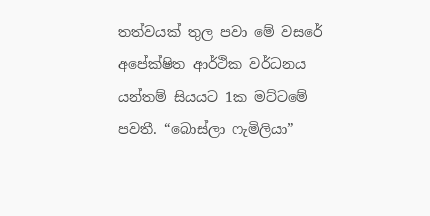තත්වයක් තුල පවා මේ වසරේ අපේක්ෂිත ආර්ථික වර්ධනය යන්තම් සියයට 1ක මට්ටමේ පවතී. “බොස්ලා ෆැමිලියා”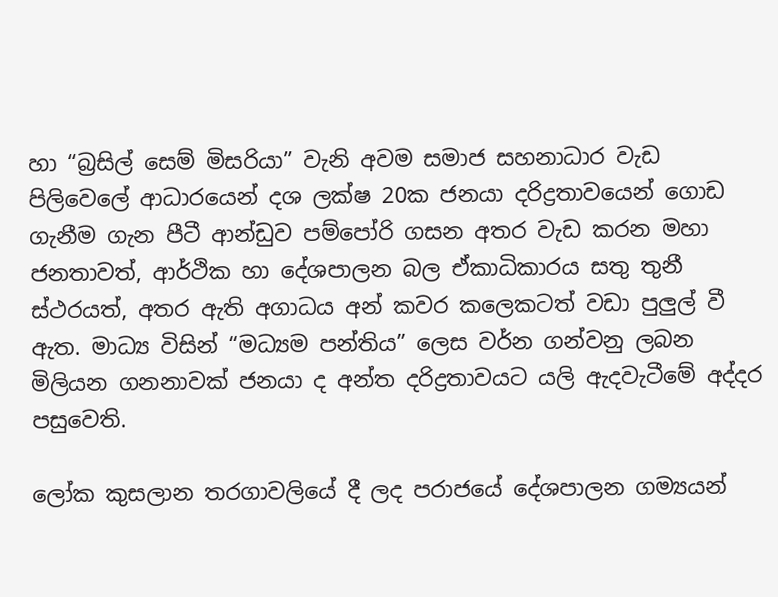හා “බ්‍රසිල් සෙම් මිසරියා” වැනි අවම සමාජ සහනාධාර වැඩ පිලිවෙලේ ආධාරයෙන් දශ ලක්ෂ 20ක ජනයා දරිද්‍රතාවයෙන් ගොඩ ගැනීම ගැන පීටී ආන්ඩුව පම්පෝරි ගසන අතර වැඩ කරන මහා ජනතාවත්, ආර්ථික හා දේශපාලන බල ඒකාධිකාරය සතු තුනී ස්ථරයත්, අතර ඇති අගාධය අන් කවර කලෙකටත් වඩා පුලුල් වී ඇත. මාධ්‍ය විසින් “මධ්‍යම පන්තිය” ලෙස වර්න ගන්වනු ලබන මිලියන ගනනාවක් ජනයා ද අන්ත දරිද්‍රතාවයට යලි ඇදවැටීමේ අද්දර පසුවෙති.

ලෝක කුසලාන තරගාවලියේ දී ලද පරාජයේ දේශපාලන ගම්‍යයන්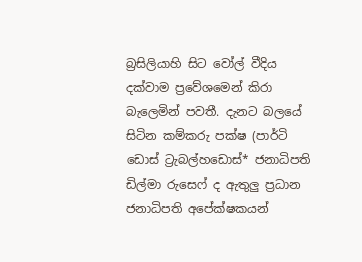බ්‍රසිලියාහි සිට වෝල් වීදිය දක්වාම ප්‍රවේශමෙන් කිරා බැලෙමින් පවතී. දැනට බලයේ සිටින කම්කරු පක්ෂ (පාර්ටි ඩොස් ට්‍රැබල්හඩොස්* ජනාධිපති ඩිල්මා රුසෙෆ් ද ඇතුලු ප්‍රධාන ජනාධිපති අපේක්ෂකයන්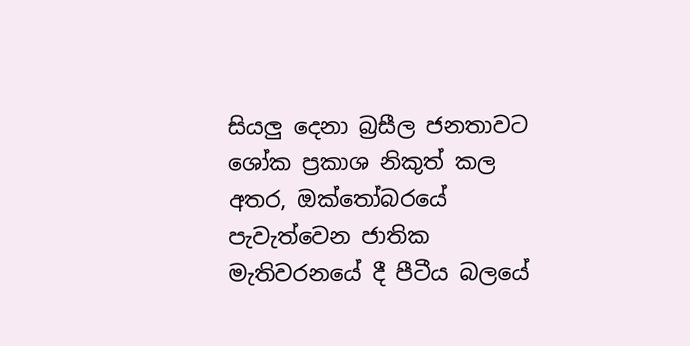සියලු දෙනා බ්‍රසීල ජනතාවට ශෝක ප්‍රකාශ නිකුත් කල අතර, ඔක්තෝබරයේ පැවැත්වෙන ජාතික මැතිවරනයේ දී පීටීය බලයේ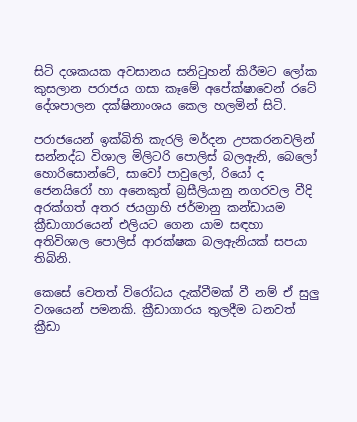සිටි දශකයක අවසානය සනිටුහන් කිරීමට ලෝක කුසලාන පරාජය ගසා කෑමේ අපේක්ෂාවෙන් රටේ දේශපාලන දක්ෂිනාංශය කෙල හලමින් සිටි.

පරාජයෙන් ඉක්බිති කැරලි මර්දන උපකරනවලින් සන්නද්ධ විශාල මිලිටරි පොලිස් බලඇනි, බෙලෝ හොරිසොන්ටේ, සාවෝ පාවුලෝ, රියෝ ද ජෙනයිරෝ හා අනෙකුත් බ්‍රසීලියානු නගරවල වීදි අරක්ගත් අතර ජයග්‍රාහි ජර්මානු කන්ඩායම ක්‍රීඩාගාරයෙන් එලියට ගෙන යාම සඳහා අතිවිශාල පොලිස් ආරක්ෂක බලඇනියක් සපයා තිබිනි.

කෙසේ වෙතත් විරෝධය දැක්වීමක් වී නම් ඒ සුලු වශයෙන් පමනකි. ක්‍රීඩාගාරය තුලදීම ධනවත් ක්‍රීඩා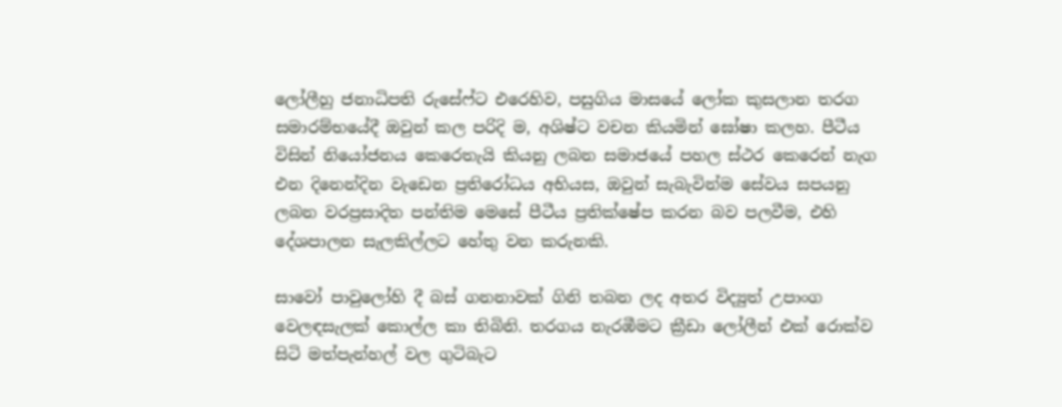ලෝලීහු ජනාධිපති රුසේෆ්ට එරෙහිව, පසුගිය මාසයේ ලෝක කුසලාන තරග සමාරම්භයේදී ඔවුන් කල පරිදි ම, අශිෂ්ට වචන කියමින් ඝෝෂා කලහ. පීටීය විසින් නියෝජනය කෙරෙතැයි කියනු ලබන සමාජයේ පහල ස්ථර කෙරෙන් නැග එන දිනෙන්දින වැඩෙන ප්‍රතිරෝධය අභියස, ඔවුන් සැබැවින්ම සේවය සපයනු ලබන වරප්‍රසාදිත පන්තිම මෙසේ පීටීය ප්‍රතික්ෂේප කරන බව පලවීම, එහි දේශපාලන සැලකිල්ලට හේතු වන කරුනකි.

සාවෝ පාවුලෝහි දී බස් ගනනාවක් ගිනි තබන ලද අතර විද්‍යුත් උපාංග වෙලඳසැලක් කොල්ල කා තිබිනි. තරගය නැරඹීමට ක්‍රීඩා ලෝලීන් එක් රොක්ව සිටි මත්පැන්හල් වල ගුටිබැට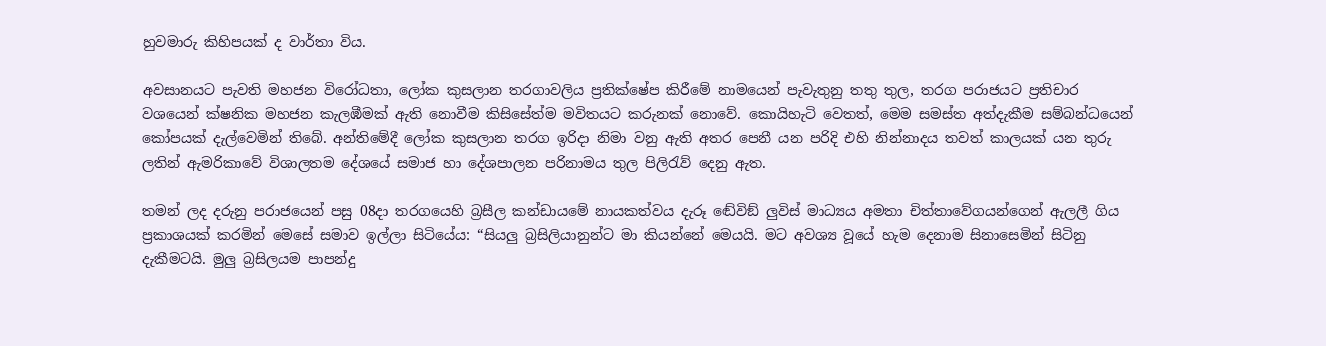හුවමාරු කිහිපයක් ද වාර්තා විය.

අවසානයට පැවති මහජන විරෝධතා, ලෝක කුසලාන තරගාවලිය ප්‍රතික්ෂේප කිරීමේ නාමයෙන් පැවැතුනු තතු තුල, තරග පරාජයට ප්‍රතිචාර වශයෙන් ක්ෂනික මහජන කැලඹීමක් ඇති නොවීම කිසිසේත්ම මවිතයට කරුනක් නොවේ. කොයිහැටි වෙතත්, මෙම සමස්ත අත්දැකීම සම්බන්ධයෙන් කෝපයක් දැල්වෙමින් තිබේ. අන්තිමේදී ලෝක කුසලාන තරග ඉරිදා නිමා වනු ඇති අතර පෙනී යන පරිදි එහි නින්නාදය තවත් කාලයක් යන තුරු ලතින් ඇමරිකාවේ විශාලතම දේශයේ සමාජ හා දේශපාලන පරිනාමය තුල පිලිරැව් දෙනු ඇත.

තමන් ලද දරුනු පරාජයෙන් පසු 08දා තරගයෙහි බ්‍රසීල කන්ඩායමේ නායකත්වය දැරූ ඬේවිඞ් ලුවිස් මාධ්‍යය අමතා චිත්තාවේගයන්ගෙන් ඇලලී ගිය ප්‍රකාශයක් කරමින් මෙසේ සමාව ඉල්ලා සිටියේය: “සියලු බ්‍රසිලියානුන්ට මා කියන්නේ මෙයයි. මට අවශ්‍ය වූයේ හැම දෙනාම සිනාසෙමින් සිටිනු දැකීමටයි. මුලු බ්‍රසිලයම පාපන්දු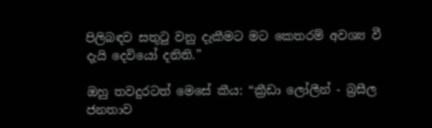පිලිබඳව සතුටු වනු දැකීමට මට කෙතරම් අවශ්‍ය වී දැයි දෙවියෝ දනිති.”

ඔහු තවදුරටත් මෙසේ කීය: “ක්‍රීඩා ලෝලීන් - බ්‍රසීල ජනතාව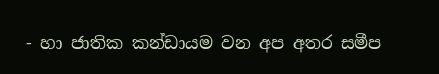- හා ජාතික කන්ඩායම වන අප අතර සමීප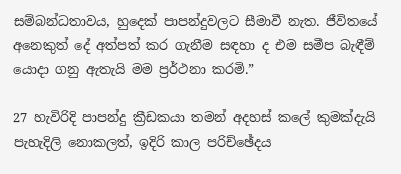සම්බන්ධතාවය, හුදෙක් පාපන්දුවලට සීමාවී නැත. ජීවිතයේ අනෙකුත් දේ අත්පත් කර ගැනීම සඳහා ද එම සමීප බැඳීම් යොදා ගනු ඇතැයි මම ප්‍රර්ථනා කරමි.”

27 හැවිරිදි පාපන්දු ක්‍රීඩකයා තමන් අදහස් කලේ කුමක්දැයි පැහැදිලි නොකලත්, ඉදිරි කාල පරිච්ඡේදය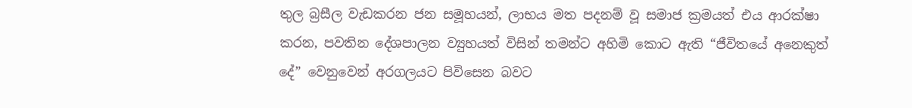තුල බ්‍රසීල වැඩකරන ජන සමූහයන්, ලාභය මත පදනම් වූ සමාජ ක්‍රමයත් එය ආරක්ෂා කරන, පවතින දේශපාලන ව්‍යුහයත් විසින් තමන්ට අහිමි කොට ඇති “ජීවිතයේ අනෙකුත් දේ” වෙනුවෙන් අරගලයට පිවිසෙන බවට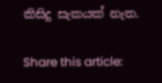කිසිදු සැකයක් නැත.

Share this article: